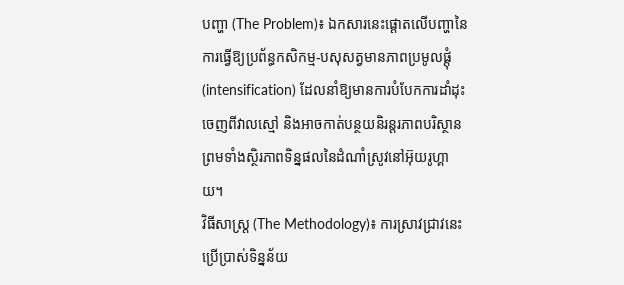បញ្ហា (The Problem)៖ ឯកសារនេះផ្តោតលើបញ្ហានៃការធ្វើឱ្យប្រព័ន្ធកសិកម្ម-បសុសត្វមានភាពប្រមូលផ្តុំ (intensification) ដែលនាំឱ្យមានការបំបែកការដាំដុះចេញពីវាលស្មៅ និងអាចកាត់បន្ថយនិរន្តរភាពបរិស្ថាន ព្រមទាំងស្ថិរភាពទិន្នផលនៃដំណាំស្រូវនៅអ៊ុយរូហ្គាយ។
វិធីសាស្ត្រ (The Methodology)៖ ការស្រាវជ្រាវនេះប្រើប្រាស់ទិន្នន័យ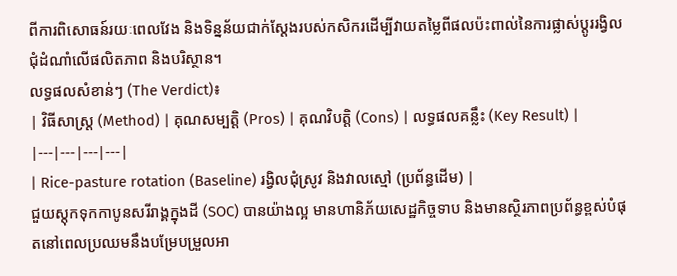ពីការពិសោធន៍រយៈពេលវែង និងទិន្នន័យជាក់ស្តែងរបស់កសិករដើម្បីវាយតម្លៃពីផលប៉ះពាល់នៃការផ្លាស់ប្តូររង្វិលជុំដំណាំលើផលិតភាព និងបរិស្ថាន។
លទ្ធផលសំខាន់ៗ (The Verdict)៖
| វិធីសាស្ត្រ (Method) | គុណសម្បត្តិ (Pros) | គុណវិបត្តិ (Cons) | លទ្ធផលគន្លឹះ (Key Result) |
|---|---|---|---|
| Rice-pasture rotation (Baseline) រង្វិលជុំស្រូវ និងវាលស្មៅ (ប្រព័ន្ធដើម) |
ជួយស្តុកទុកកាបូនសរីរាង្គក្នុងដី (SOC) បានយ៉ាងល្អ មានហានិភ័យសេដ្ឋកិច្ចទាប និងមានស្ថិរភាពប្រព័ន្ធខ្ពស់បំផុតនៅពេលប្រឈមនឹងបម្រែបម្រួលអា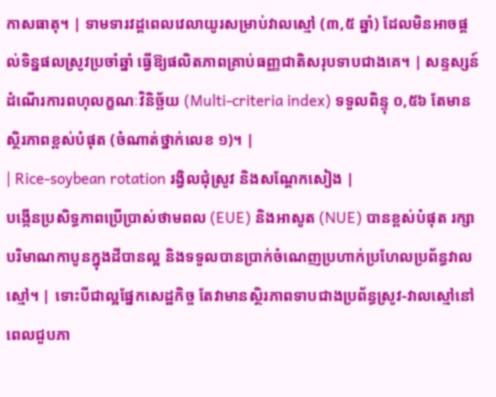កាសធាតុ។ | ទាមទារវដ្តពេលវេលាយូរសម្រាប់វាលស្មៅ (៣,៥ ឆ្នាំ) ដែលមិនអាចផ្តល់ទិន្នផលស្រូវប្រចាំឆ្នាំ ធ្វើឱ្យផលិតភាពគ្រាប់ធញ្ញជាតិសរុបទាបជាងគេ។ | សន្ទស្សន៍ដំណើរការពហុលក្ខណៈវិនិច្ឆ័យ (Multi-criteria index) ទទួលពិន្ទុ ០,៥៦ តែមានស្ថិរភាពខ្ពស់បំផុត (ចំណាត់ថ្នាក់លេខ ១)។ |
| Rice-soybean rotation រង្វិលជុំស្រូវ និងសណ្តែកសៀង |
បង្កើនប្រសិទ្ធភាពប្រើប្រាស់ថាមពល (EUE) និងអាសូត (NUE) បានខ្ពស់បំផុត រក្សាបរិមាណកាបូនក្នុងដីបានល្អ និងទទួលបានប្រាក់ចំណេញប្រហាក់ប្រហែលប្រព័ន្ធវាលស្មៅ។ | ទោះបីជាល្អផ្នែកសេដ្ឋកិច្ច តែវាមានស្ថិរភាពទាបជាងប្រព័ន្ធស្រូវ-វាលស្មៅនៅពេលជួបភា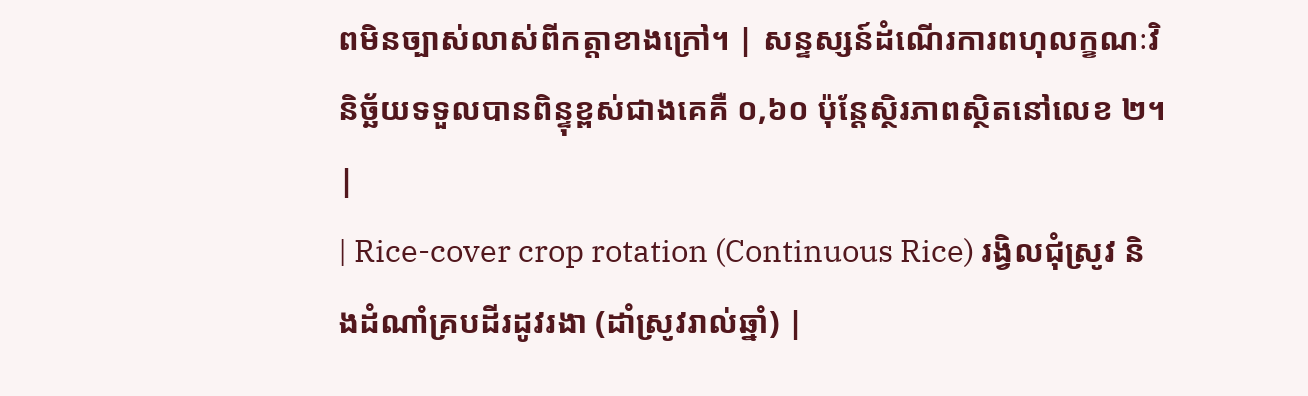ពមិនច្បាស់លាស់ពីកត្តាខាងក្រៅ។ | សន្ទស្សន៍ដំណើរការពហុលក្ខណៈវិនិច្ឆ័យទទួលបានពិន្ទុខ្ពស់ជាងគេគឺ ០,៦០ ប៉ុន្តែស្ថិរភាពស្ថិតនៅលេខ ២។ |
| Rice-cover crop rotation (Continuous Rice) រង្វិលជុំស្រូវ និងដំណាំគ្របដីរដូវរងា (ដាំស្រូវរាល់ឆ្នាំ) |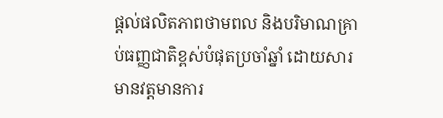ផ្តល់ផលិតភាពថាមពល និងបរិមាណគ្រាប់ធញ្ញជាតិខ្ពស់បំផុតប្រចាំឆ្នាំ ដោយសារមានវត្តមានការ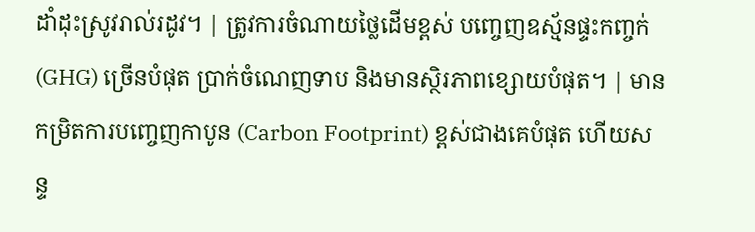ដាំដុះស្រូវរាល់រដូវ។ | ត្រូវការចំណាយថ្លៃដើមខ្ពស់ បញ្ចេញឧស្ម័នផ្ទះកញ្ចក់ (GHG) ច្រើនបំផុត ប្រាក់ចំណេញទាប និងមានស្ថិរភាពខ្សោយបំផុត។ | មានកម្រិតការបញ្ចេញកាបូន (Carbon Footprint) ខ្ពស់ជាងគេបំផុត ហើយសន្ទ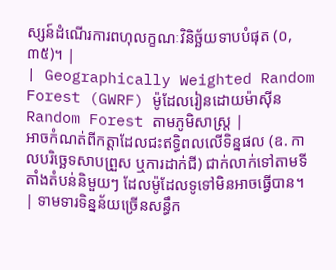ស្សន៍ដំណើរការពហុលក្ខណៈវិនិច្ឆ័យទាបបំផុត (០,៣៥)។ |
| Geographically Weighted Random Forest (GWRF) ម៉ូដែលរៀនដោយម៉ាស៊ីន Random Forest តាមភូមិសាស្ត្រ |
អាចកំណត់ពីកត្តាដែលជះឥទ្ធិពលលើទិន្នផល (ឧ. កាលបរិច្ឆេទសាបព្រួស ឬការដាក់ជី) ជាក់លាក់ទៅតាមទីតាំងតំបន់និមួយៗ ដែលម៉ូដែលទូទៅមិនអាចធ្វើបាន។ | ទាមទារទិន្នន័យច្រើនសន្ធឹក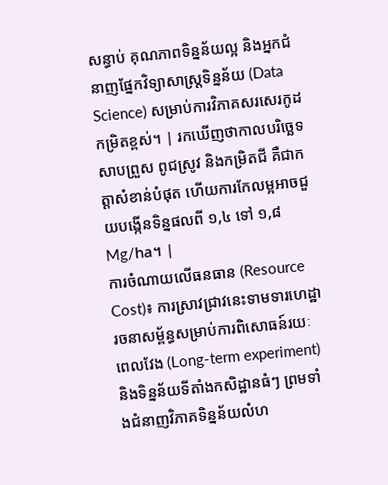សន្ធាប់ គុណភាពទិន្នន័យល្អ និងអ្នកជំនាញផ្នែកវិទ្យាសាស្ត្រទិន្នន័យ (Data Science) សម្រាប់ការវិភាគសរសេរកូដកម្រិតខ្ពស់។ | រកឃើញថាកាលបរិច្ឆេទសាបព្រួស ពូជស្រូវ និងកម្រិតជី គឺជាកត្តាសំខាន់បំផុត ហើយការកែលម្អអាចជួយបង្កើនទិន្នផលពី ១,៤ ទៅ ១,៨ Mg/ha។ |
ការចំណាយលើធនធាន (Resource Cost)៖ ការស្រាវជ្រាវនេះទាមទារហេដ្ឋារចនាសម្ព័ន្ធសម្រាប់ការពិសោធន៍រយៈពេលវែង (Long-term experiment) និងទិន្នន័យទីតាំងកសិដ្ឋានធំៗ ព្រមទាំងជំនាញវិភាគទិន្នន័យលំហ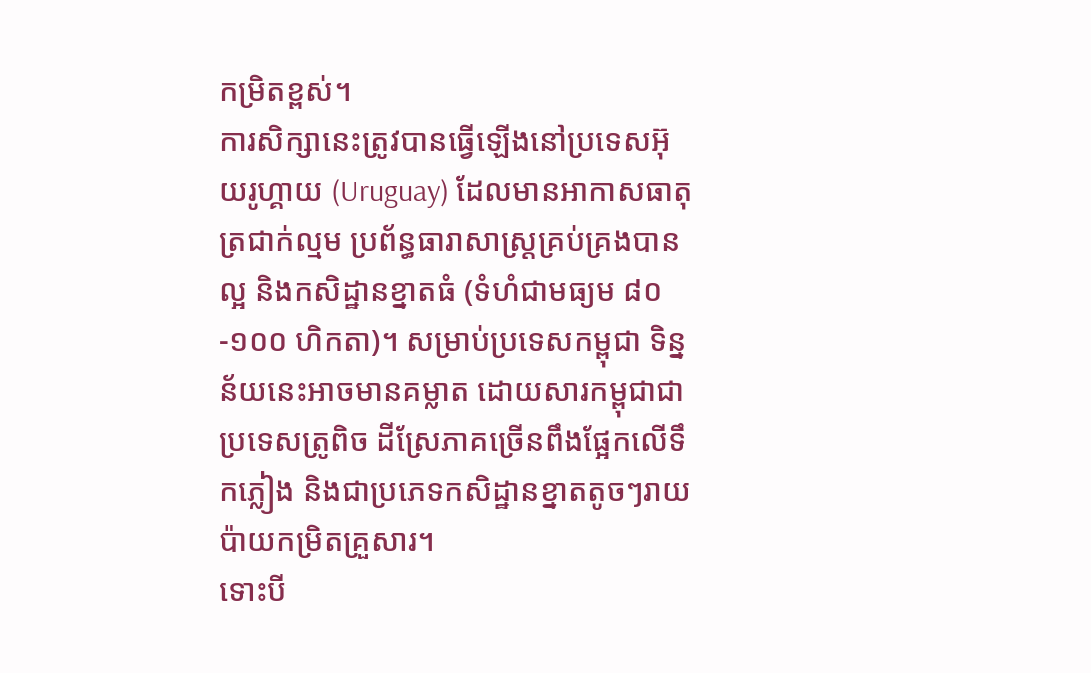កម្រិតខ្ពស់។
ការសិក្សានេះត្រូវបានធ្វើឡើងនៅប្រទេសអ៊ុយរូហ្គាយ (Uruguay) ដែលមានអាកាសធាតុត្រជាក់ល្មម ប្រព័ន្ធធារាសាស្ត្រគ្រប់គ្រងបានល្អ និងកសិដ្ឋានខ្នាតធំ (ទំហំជាមធ្យម ៨០-១០០ ហិកតា)។ សម្រាប់ប្រទេសកម្ពុជា ទិន្នន័យនេះអាចមានគម្លាត ដោយសារកម្ពុជាជាប្រទេសត្រូពិច ដីស្រែភាគច្រើនពឹងផ្អែកលើទឹកភ្លៀង និងជាប្រភេទកសិដ្ឋានខ្នាតតូចៗរាយប៉ាយកម្រិតគ្រួសារ។
ទោះបី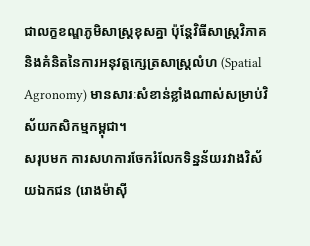ជាលក្ខខណ្ឌភូមិសាស្ត្រខុសគ្នា ប៉ុន្តែវិធីសាស្ត្រវិភាគ និងគំនិតនៃការអនុវត្តក្សេត្រសាស្ត្រលំហ (Spatial Agronomy) មានសារៈសំខាន់ខ្លាំងណាស់សម្រាប់វិស័យកសិកម្មកម្ពុជា។
សរុបមក ការសហការចែករំលែកទិន្នន័យរវាងវិស័យឯកជន (រោងម៉ាស៊ី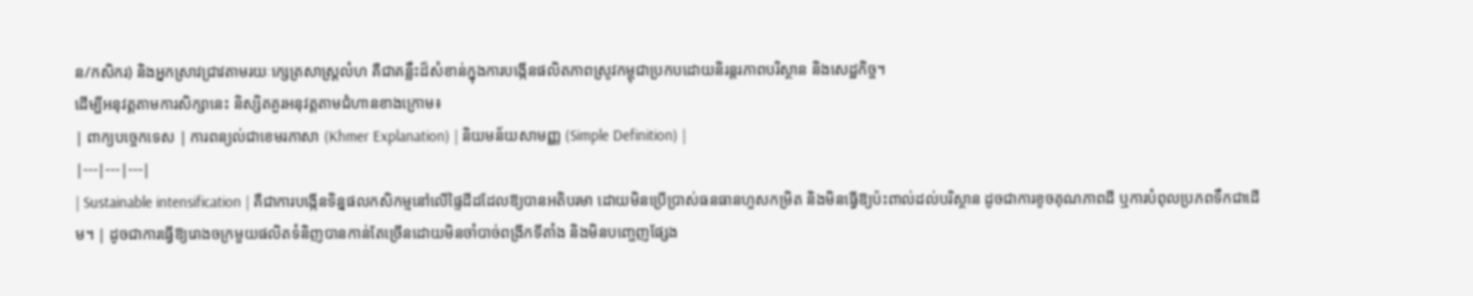ន/កសិករ) និងអ្នកស្រាវជ្រាវតាមរយៈក្សេត្រសាស្ត្រលំហ គឺជាគន្លឹះដ៏សំខាន់ក្នុងការបង្កើនផលិតភាពស្រូវកម្ពុជាប្រកបដោយនិរន្តរភាពបរិស្ថាន និងសេដ្ឋកិច្ច។
ដើម្បីអនុវត្តតាមការសិក្សានេះ និស្សិតគួរអនុវត្តតាមជំហានខាងក្រោម៖
| ពាក្យបច្ចេកទេស | ការពន្យល់ជាខេមរភាសា (Khmer Explanation) | និយមន័យសាមញ្ញ (Simple Definition) |
|---|---|---|
| Sustainable intensification | គឺជាការបង្កើនទិន្នផលកសិកម្មនៅលើផ្ទៃដីដដែលឱ្យបានអតិបរមា ដោយមិនប្រើប្រាស់ធនធានហួសកម្រិត និងមិនធ្វើឱ្យប៉ះពាល់ដល់បរិស្ថាន ដូចជាការខូចគុណភាពដី ឬការបំពុលប្រភពទឹកជាដើម។ | ដូចជាការធ្វើឱ្យរោងចក្រមួយផលិតទំនិញបានកាន់តែច្រើនដោយមិនចាំបាច់ពង្រីកទីតាំង និងមិនបញ្ចេញផ្សែង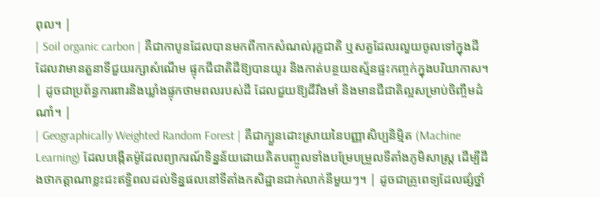ពុល។ |
| Soil organic carbon | គឺជាកាបូនដែលបានមកពីកាកសំណល់រុក្ខជាតិ ឬសត្វដែលរលួយចូលទៅក្នុងដី ដែលវាមានតួនាទីជួយរក្សាសំណើម ផ្ទុកជីជាតិដីឱ្យបានយូរ និងកាត់បន្ថយឧស្ម័នផ្ទះកញ្ចក់ក្នុងបរិយាកាស។ | ដូចជាប្រព័ន្ធការពារនិងឃ្លាំងផ្ទុកថាមពលរបស់ដី ដែលជួយឱ្យដីរឹងមាំ និងមានជីជាតិល្អសម្រាប់ចិញ្ចឹមដំណាំ។ |
| Geographically Weighted Random Forest | គឺជាក្បួនដោះស្រាយនៃបញ្ញាសិប្បនិម្មិត (Machine Learning) ដែលបង្កើតម៉ូដែលព្យាករណ៍ទិន្នន័យដោយគិតបញ្ចូលទាំងបម្រែបម្រួលទីតាំងភូមិសាស្ត្រ ដើម្បីដឹងថាកត្តាណាខ្លះជះឥទ្ធិពលដល់ទិន្នផលនៅទីតាំងកសិដ្ឋានជាក់លាក់នីមួយៗ។ | ដូចជាគ្រូពេទ្យដែលផ្សំថ្នាំ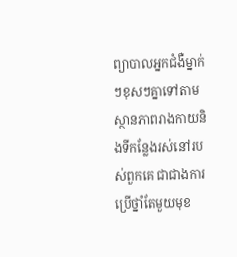ព្យាបាលអ្នកជំងឺម្នាក់ៗខុសៗគ្នាទៅតាមស្ថានភាពរាងកាយនិងទីកន្លែងរស់នៅរបស់ពួកគេ ជាជាងការប្រើថ្នាំតែមួយមុខ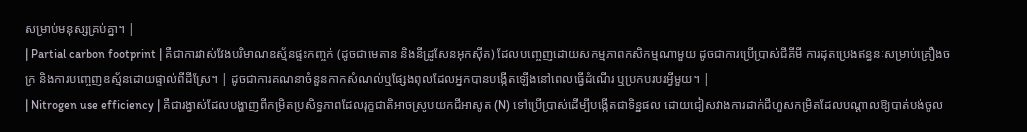សម្រាប់មនុស្សគ្រប់គ្នា។ |
| Partial carbon footprint | គឺជាការវាស់វែងបរិមាណឧស្ម័នផ្ទះកញ្ចក់ (ដូចជាមេតាន និងនីដ្រូសែនអុកស៊ីត) ដែលបញ្ចេញដោយសកម្មភាពកសិកម្មណាមួយ ដូចជាការប្រើប្រាស់ជីគីមី ការដុតប្រេងឥន្ធនៈសម្រាប់គ្រឿងចក្រ និងការបញ្ចេញឧស្ម័នដោយផ្ទាល់ពីដីស្រែ។ | ដូចជាការគណនាចំនួនកាកសំណល់ឬផ្សែងពុលដែលអ្នកបានបង្កើតឡើងនៅពេលធ្វើដំណើរ ឬប្រកបរបរអ្វីមួយ។ |
| Nitrogen use efficiency | គឺជារង្វាស់ដែលបង្ហាញពីកម្រិតប្រសិទ្ធភាពដែលរុក្ខជាតិអាចស្រូបយកជីអាសូត (N) ទៅប្រើប្រាស់ដើម្បីបង្កើតជាទិន្នផល ដោយជៀសវាងការដាក់ជីហួសកម្រិតដែលបណ្តាលឱ្យបាត់បង់ចូល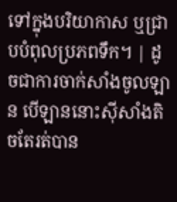ទៅក្នុងបរិយាកាស ឬជ្រាបបំពុលប្រភពទឹក។ | ដូចជាការចាក់សាំងចូលឡាន បើឡាននោះស៊ីសាំងតិចតែរត់បាន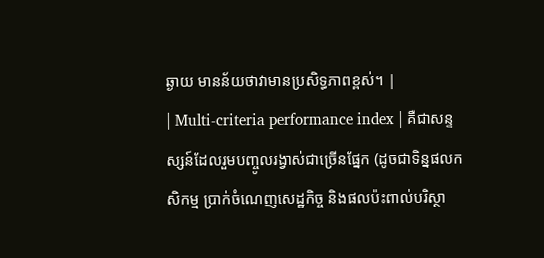ឆ្ងាយ មានន័យថាវាមានប្រសិទ្ធភាពខ្ពស់។ |
| Multi-criteria performance index | គឺជាសន្ទស្សន៍ដែលរួមបញ្ចូលរង្វាស់ជាច្រើនផ្នែក (ដូចជាទិន្នផលកសិកម្ម ប្រាក់ចំណេញសេដ្ឋកិច្ច និងផលប៉ះពាល់បរិស្ថា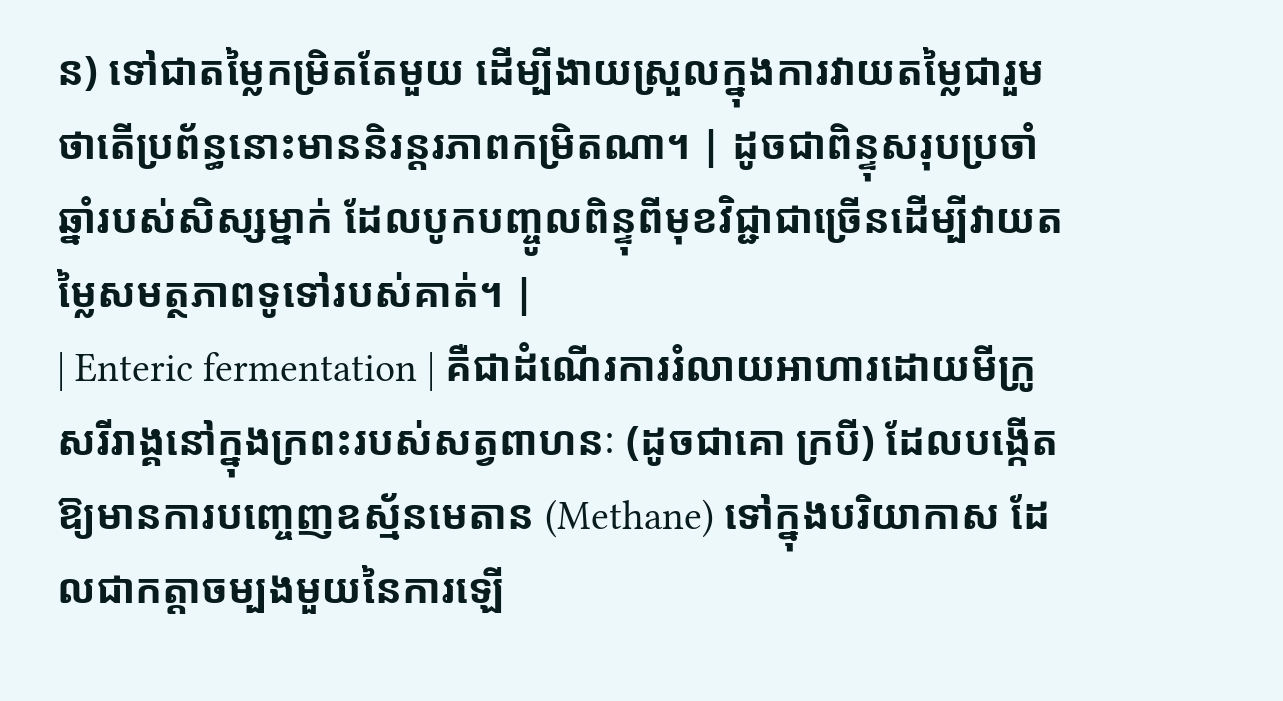ន) ទៅជាតម្លៃកម្រិតតែមួយ ដើម្បីងាយស្រួលក្នុងការវាយតម្លៃជារួមថាតើប្រព័ន្ធនោះមាននិរន្តរភាពកម្រិតណា។ | ដូចជាពិន្ទុសរុបប្រចាំឆ្នាំរបស់សិស្សម្នាក់ ដែលបូកបញ្ចូលពិន្ទុពីមុខវិជ្ជាជាច្រើនដើម្បីវាយតម្លៃសមត្ថភាពទូទៅរបស់គាត់។ |
| Enteric fermentation | គឺជាដំណើរការរំលាយអាហារដោយមីក្រូសរីរាង្គនៅក្នុងក្រពះរបស់សត្វពាហនៈ (ដូចជាគោ ក្របី) ដែលបង្កើតឱ្យមានការបញ្ចេញឧស្ម័នមេតាន (Methane) ទៅក្នុងបរិយាកាស ដែលជាកត្តាចម្បងមួយនៃការឡើ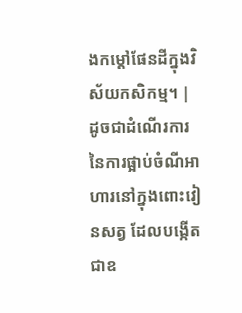ងកម្តៅផែនដីក្នុងវិស័យកសិកម្ម។ | ដូចជាដំណើរការនៃការផ្អាប់ចំណីអាហារនៅក្នុងពោះវៀនសត្វ ដែលបង្កើតជាឧ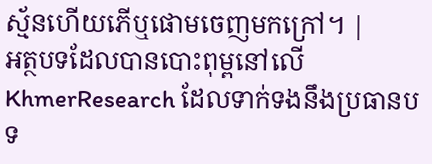ស្ម័នហើយភើឬផោមចេញមកក្រៅ។ |
អត្ថបទដែលបានបោះពុម្ពនៅលើ KhmerResearch ដែលទាក់ទងនឹងប្រធានបទ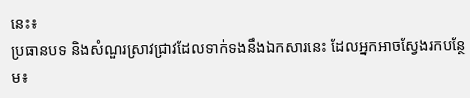នេះ៖
ប្រធានបទ និងសំណួរស្រាវជ្រាវដែលទាក់ទងនឹងឯកសារនេះ ដែលអ្នកអាចស្វែងរកបន្ថែម៖